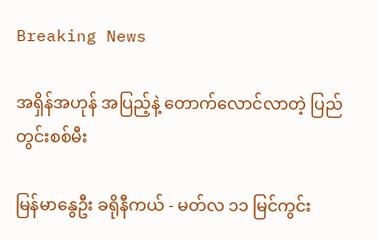Breaking News

အရှိန်အဟုန် အပြည့်နဲ့ တောက်လောင်လာတဲ့ ပြည်တွင်းစစ်မီး

မြန်မာနွေဦး ခရိုနီကယ် - မတ်လ ၁၁ မြင်ကွင်း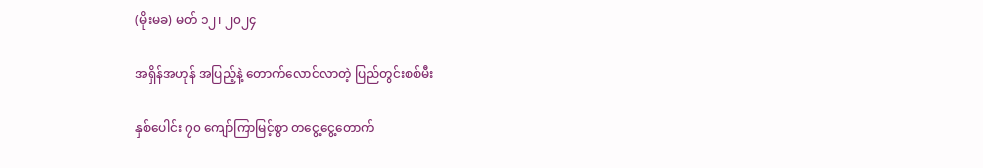(မိုးမခ) မတ် ၁၂၊ ၂၀၂၄

အရှိန်အဟုန် အပြည့်နဲ့ တောက်လောင်လာတဲ့ ပြည်တွင်းစစ်မီး

နှစ်ပေါင်း ၇၀ ကျော်ကြာမြင့်စွာ တငွေ့ငွေ့တောက်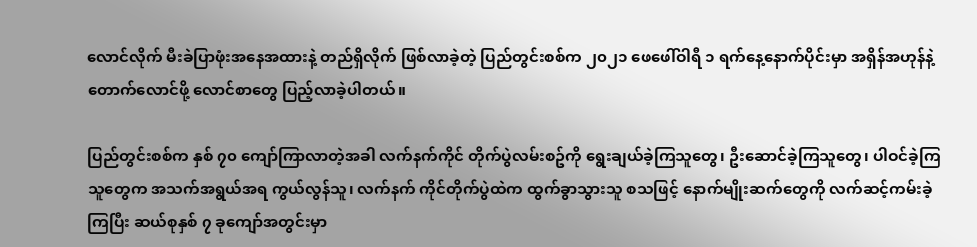လောင်လိုက် မီးခဲပြာဖုံးအနေအထားနဲ့ တည်ရှိလိုက် ဖြစ်လာခဲ့တဲ့ ပြည်တွင်းစစ်က ၂၀၂၁ ဖေဖေါ်ဝါရီ ၁ ရက်နေ့နောက်ပိုင်းမှာ အရှိန်အဟုန်နဲ့ တောက်လောင်ဖို့ လောင်စာတွေ ပြည့်လာခဲ့ပါတယ်။

ပြည်တွင်းစစ်က နှစ် ၇၀ ကျော်ကြာလာတဲ့အခါ လက်နက်ကိုင် တိုက်ပွဲလမ်းစဥ်ကို ရွေးချယ်ခဲ့ကြသူတွေ၊ ဦးဆောင်ခဲ့ကြသူတွေ၊ ပါဝင်ခဲ့ကြသူတွေက အသက်အရွယ်အရ ကွယ်လွန်သူ၊ လက်နက် ကိုင်တိုက်ပွဲထဲက ထွက်ခွာသွားသူ စသဖြင့် နောက်မျိုးဆက်တွေကို လက်ဆင့်ကမ်းခဲ့ကြပြီး ဆယ်စုနှစ် ၇ ခုကျော်အတွင်းမှာ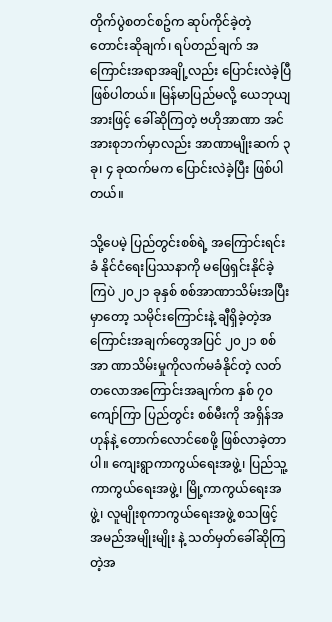တိုက်ပွဲစတင်စဥ်က ဆုပ်ကိုင်ခဲ့တဲ့ တောင်းဆိုချက်၊ ရပ်တည်ချက် အကြောင်းအရာအချို့လည်း ပြောင်းလဲခဲ့ပြီဖြစ်ပါတယ်။ မြန်မာပြည်မလို့ ယေဘုယျအားဖြင့် ခေါ်ဆိုကြတဲ့ ဗဟိုအာဏာ အင်အားစုဘက်မှာလည်း အာဏာမျိုးဆက် ၃ ခု၊ ၄ ခုထက်မက ပြောင်းလဲခဲ့ပြီး ဖြစ်ပါတယ်။

သို့ပေမဲ့ ပြည်တွင်းစစ်ရဲ့ အကြောင်းရင်းခံ နိုင်ငံရေးပြဿနာကို မဖြေရှင်းနိုင်ခဲ့ကြပဲ ၂၀၂၁ ခုနှစ် စစ်အာဏာသိမ်းအပြီးမှာတော့ သမိုင်းကြောင်းနဲ့ ချီရှိခဲ့တဲ့အကြောင်းအချက်တွေအပြင် ၂၀၂၁ စစ်အာ ဏာသိမ်းမှုကိုလက်မခံနိုင်တဲ့ လတ်တလောအကြောင်းအချက်က နှစ် ၇၀ ကျော်ကြာ ပြည်တွင်း စစ်မီးကို အရှိန်အဟုန်နဲ့ တောက်လောင်စေဖို့ ဖြစ်လာခဲ့တာပါ။ ကျေးရွာကာကွယ်ရေးအဖွဲ့၊ ပြည်သူ့ကာကွယ်ရေးအဖွဲ့၊ မြို့ကာကွယ်ရေးအဖွဲ့၊ လူမျိုးစုကာကွယ်ရေးအဖွဲ့ စသဖြင့် အမည်အမျိုးမျိုး နဲ့ သတ်မှတ်ခေါ်ဆိုကြတဲ့အ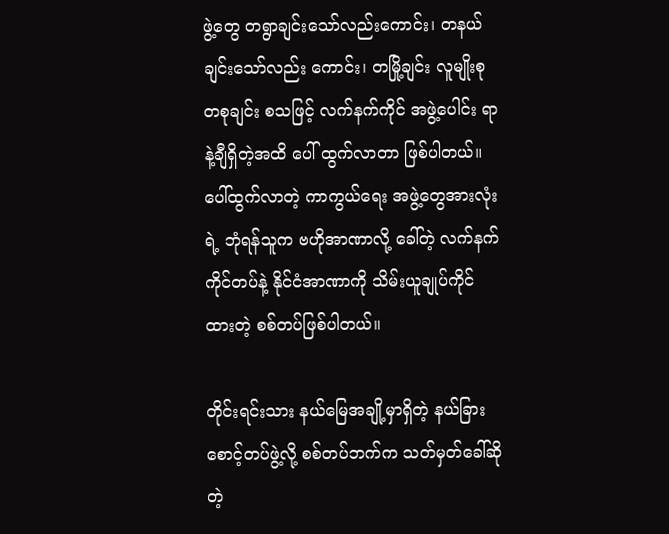ဖွဲ့တွေ တရွာချင်းသော်လည်းကောင်း၊ တနယ်ချင်းသော်လည်း ကောင်း၊ တမြို့ချင်း လူမျိုးစု တစုချင်း စသဖြင့် လက်နက်ကိုင် အဖွဲ့ပေါင်း ရာနဲ့ချီရှိတဲ့အထိ ပေါ် ထွက်လာတာ ဖြစ်ပါတယ်။ ပေါ်ထွက်လာတဲ့ ကာကွယ်ရေး အဖွဲ့တွေအားလုံးရဲ့ ဘုံရန်သူက ဗဟိုအာဏာလို့ ခေါ်တဲ့ လက်နက်ကိုင်တပ်နဲ့ နိုင်ငံအာဏာကို သိမ်းယူချုပ်ကိုင်ထားတဲ့ စစ်တပ်ဖြစ်ပါတယ်။

တိုင်းရင်းသား နယ်မြေအချို့မှာရှိတဲ့ နယ်ခြားစောင့်တပ်ဖွဲ့လို့ စစ်တပ်ဘက်က သတ်မှတ်ခေါ်ဆိုတဲ့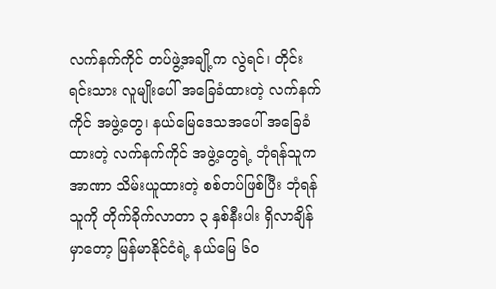လက်နက်ကိုင် တပ်ဖွဲ့အချို့က လွဲရင်၊ တိုင်းရင်းသား လူမျိုးပေါ် အခြေခံထားတဲ့ လက်နက်ကိုင် အဖွဲ့တွေ၊ နယ်မြေဒေသအပေါ် အခြေခံထားတဲ့ လက်နက်ကိုင် အဖွဲ့တွေရဲ့ ဘုံရန်သူက အာဏာ သိမ်းယူထားတဲ့ စစ်တပ်ဖြစ်ပြီး ဘုံရန်သူကို တိုက်ခိုက်လာတာ ၃ နှစ်နီးပါး ရှိလာချိန်မှာတော့ မြန်မာနိုင်ငံရဲ့ နယ်မြေ ၆၀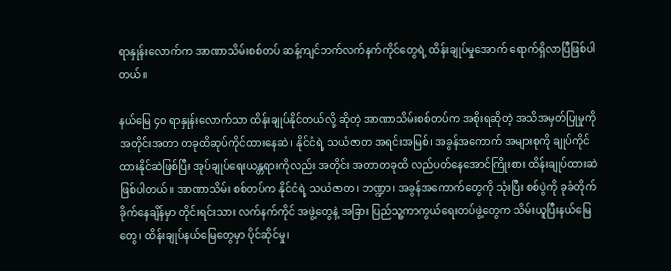ရာနှုန်းလောက်က အာဏာသိမ်းစစ်တပ် ဆန့်ကျင်ဘက်လက်နက်ကိုင်တွေရဲ့ ထိန်းချုပ်မှုအောက် ရောက်ရှိလာပြီဖြစ်ပါတယ်။

နယ်မြေ ၄၀ ရာနှုန်းလောက်သာ ထိန်းချုပ်နိုင်တယ်လို့ ဆိုတဲ့ အာဏာသိမ်းစစ်တပ်က အစိုးရဆိုတဲ့ အသိအမှတ်ပြုမှုကို အတိုင်းအတာ တခုထိဆုပ်ကိုင်ထားနေဆဲ၊ နိုင်ငံရဲ့ သယံဇာတ အရင်းအမြစ်၊ အခွန်အကောက် အများစုကို ချုပ်ကိုင်ထားနိုင်ဆဲဖြစ်ပြီး အုပ်ချုပ်ရေးယန္တရားကိုလည်း အတိုင်း အတာတခုထိ လည်ပတ်နေအောင်ကြိုးစား ထိန်းချုပ်ထားဆဲ ဖြစ်ပါတယ်။ အာဏာသိမ်း စစ်တပ်က နိုင်ငံရဲ့ သယံဇာတ၊ ဘဏ္ဍာ၊ အခွန်အကောက်တွေကို သုံးပြီး စစ်ပွဲကို ခုခံတိုက်ခိုက်နေချိန်မှာ တိုင်းရင်းသား လက်နက်ကိုင် အဖွဲ့တွေနဲ့ အခြား ပြည်သူ့ကာကွယ်ရေးတပ်ဖွဲ့တွေက သိမ်းယူပြီးနယ်မြေတွေ၊ ထိန်းချုပ်နယ်မြေတွေမှာ ပိုင်ဆိုင်မှု၊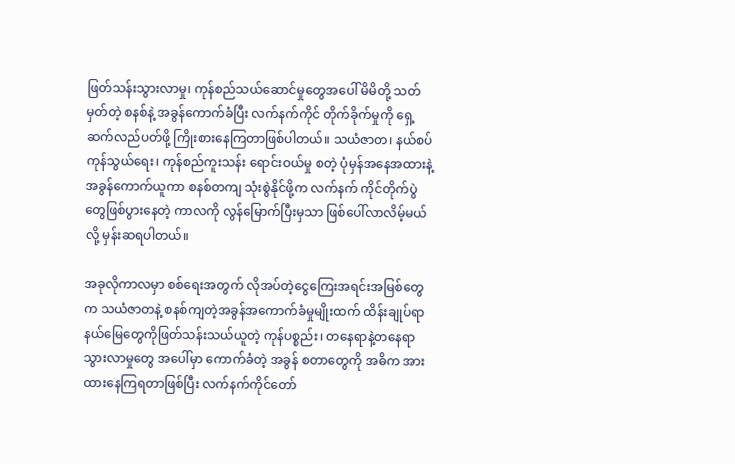ဖြတ်သန်းသွားလာမှု၊ ကုန်စည်သယ်ဆောင်မှုတွေအပေါ် မိမိတို့ သတ်မှတ်တဲ့ စနစ်နဲ့ အခွန်ကောက်ခံပြီး လက်နက်ကိုင် တိုက်ခိုက်မှုကို ရှေ့ဆက်လည်ပတ်ဖို့ ကြိုးစားနေကြတာဖြစ်ပါတယ်။ သယံဇာတ၊ နယ်စပ်ကုန်သွယ်ရေး၊ ကုန်စည်ကူးသန်း ရောင်းဝယ်မှု စတဲ့ ပုံမှန်အနေအထားနဲ့ အခွန်ကောက်ယူကာ စနစ်တကျ သုံးစွဲနိုင်ဖို့က လက်နက် ကိုင်တိုက်ပွဲတွေဖြစ်ပွားနေတဲ့ ကာလကို လွန်မြောက်ပြီးမှသာ ဖြစ်ပေါ်လာလိမ့်မယ်လို့ မှန်းဆရပါတယ်။

အခုလိုကာလမှာ စစ်ရေးအတွက် လိုအပ်တဲ့ငွေကြေးအရင်းအမြစ်တွေက သယံဇာတနဲ့ စနစ်ကျတဲ့အခွန်အကောက်ခံမှုမျိုးထက် ထိန်းချုပ်ရာနယ်မြေတွေကိုဖြတ်သန်းသယ်ယူတဲ့ ကုန်ပစ္စည်း၊ တနေရာနဲ့တနေရာ သွားလာမှုတွေ အပေါ်မှာ ကောက်ခံတဲ့ အခွန် စတာတွေကို အဓိက အားထားနေကြရတာဖြစ်ပြီး လက်နက်ကိုင်တော်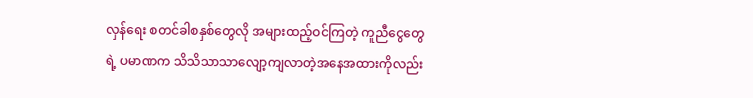လှန်ရေး စတင်ခါစနှစ်တွေလို အများထည့်ဝင်ကြတဲ့ ကူညီငွေတွေရဲ့ ပမာဏက သိသိသာသာလျော့ကျလာတဲ့အနေအထားကိုလည်း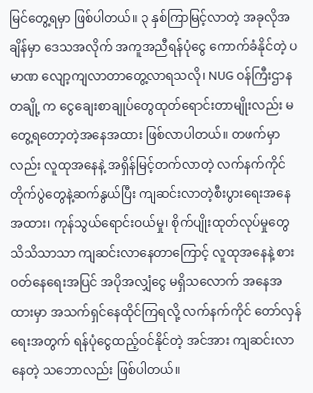မြင်တွေ့ရမှာ ဖြစ်ပါတယ်။ ၃ နှစ်ကြာမြင့်လာတဲ့ အခုလိုအချိန်မှာ ဒေသအလိုက် အကူအညီရန်ပုံငွေ ကောက်ခံနိုင်တဲ့ ပမာဏ လျော့ကျလာတာတွေ့လာရသလို၊ NUG ဝန်ကြီးဌာနတချို့ က ငွေချေးစာချုပ်တွေထုတ်ရောင်းတာမျိုးလည်း မတွေ့ရတော့တဲ့အနေအထား ဖြစ်လာပါတယ်။ တဖက်မှာလည်း လူထုအနေနဲ့ အရှိန်မြင့်တက်လာတဲ့ လက်နက်ကိုင်တိုက်ပွဲတွေနဲ့ဆက်နွယ်ပြီး ကျဆင်းလာတဲ့စီးပွားရေးအနေအထား၊ ကုန်သွယ်ရောင်းဝယ်မှု၊ စိုက်ပျိုးထုတ်လုပ်မှုတွေ သိသိသာသာ ကျဆင်းလာနေတာကြောင့် လူထုအနေနဲ့ စားဝတ်နေရေးအပြင် အပိုအလျှံငွေ မရှိသလောက် အနေအထားမှာ အသက်ရှင်နေထိုင်ကြရလို့ လက်နက်ကိုင် တော်လှန်ရေးအတွက် ရန်ပုံငွေထည့်ဝင်နိုင်တဲ့ အင်အား ကျဆင်းလာနေတဲ့ သဘောလည်း ဖြစ်ပါတယ်။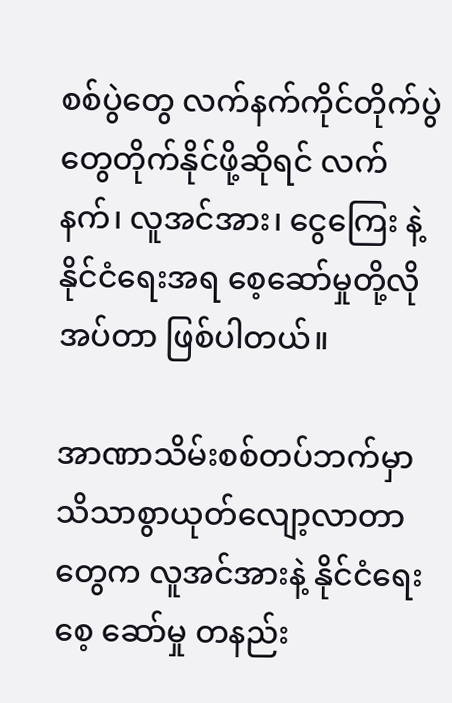စစ်ပွဲတွေ လက်နက်ကိုင်တိုက်ပွဲတွေတိုက်နိုင်ဖို့ဆိုရင် လက်နက်၊ လူအင်အား၊ ငွေကြေး နဲ့ နိုင်ငံရေးအရ စေ့ဆော်မှုတို့လိုအပ်တာ ဖြစ်ပါတယ်။

အာဏာသိမ်းစစ်တပ်ဘက်မှာ သိသာစွာယုတ်လျော့လာတာတွေက လူအင်အားနဲ့ နိုင်ငံရေး စေ့ ဆော်မှု တနည်း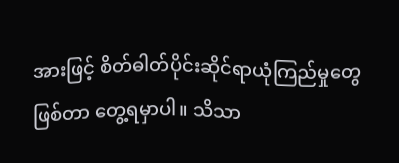အားဖြင့် စိတ်ဓါတ်ပိုင်းဆိုင်ရာယုံကြည်မှုတွေ ဖြစ်တာ တွေ့ရမှာပါ။ သိသာ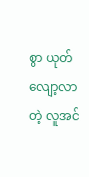စွာ ယုတ်လျော့လာတဲ့ လူအင်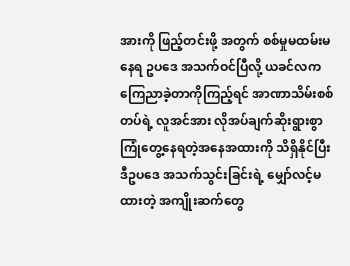အားကို ဖြည့်တင်းဖို့ အတွက် စစ်မှုမထမ်းမနေရ ဥပဒေ အသက်ဝင်ပြီလို့ ယခင်လကကြေညာခဲ့တာကိုကြည့်ရင် အာဏာသိမ်းစစ်တပ်ရဲ့ လူအင်အား လိုအပ်ချက်ဆိုးရွားစွာ ကြုံတွေ့နေရတဲ့အနေအထားကို သိရှိနိုင်ပြီး ဒီဥပဒေ အသက်သွင်းခြင်းရဲ့ မျှော်လင့်မထားတဲ့ အကျိုးဆက်တွေ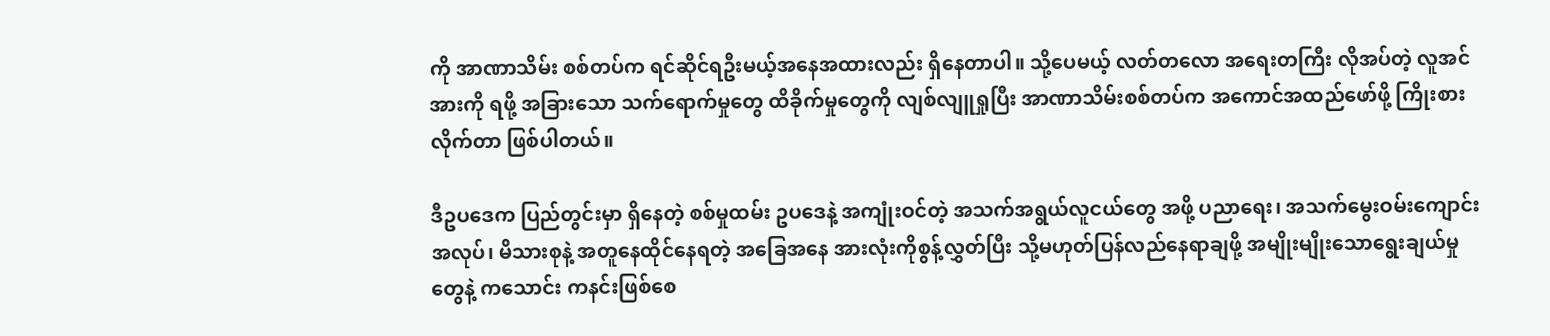ကို အာဏာသိမ်း စစ်တပ်က ရင်ဆိုင်ရဦးမယ့်အနေအထားလည်း ရှိနေတာပါ။ သို့ပေမယ့် လတ်တလော အရေးတကြီး လိုအပ်တဲ့ လူအင်အားကို ရဖို့ အခြားသော သက်ရောက်မှုတွေ ထိခိုက်မှုတွေကို လျစ်လျူရှုပြီး အာဏာသိမ်းစစ်တပ်က အကောင်အထည်ဖော်ဖို့ ကြိုးစားလိုက်တာ ဖြစ်ပါတယ်။

ဒီဥပဒေက ပြည်တွင်းမှာ ရှိနေတဲ့ စစ်မှုထမ်း ဥပဒေနဲ့ အကျုံးဝင်တဲ့ အသက်အရွယ်လူငယ်တွေ အဖို့ ပညာရေး၊ အသက်မွေးဝမ်းကျောင်း အလုပ်၊ မိသားစုနဲ့ အတူနေထိုင်နေရတဲ့ အခြေအနေ အားလုံးကိုစွန့်လွှတ်ပြီး သို့မဟုတ်ပြန်လည်နေရာချဖို့ အမျိုးမျိုးသောရွေးချယ်မှုတွေနဲ့ ကသောင်း ကနင်းဖြစ်စေ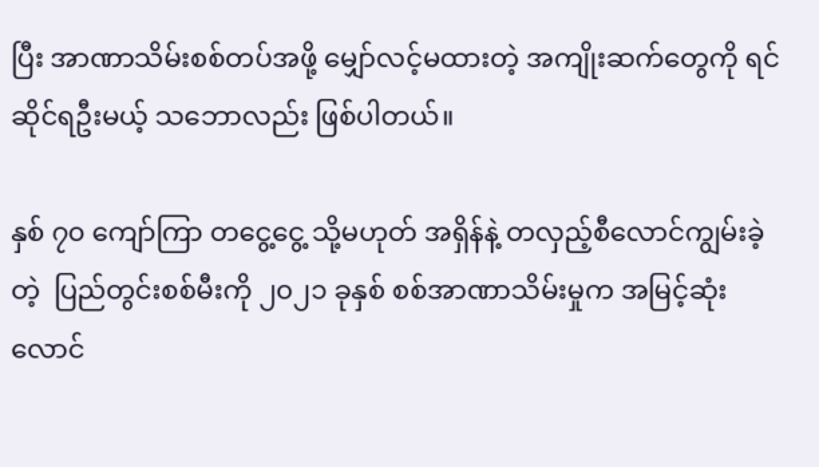ပြီး အာဏာသိမ်းစစ်တပ်အဖို့ မျှော်လင့်မထားတဲ့ အကျိုးဆက်တွေကို ရင်ဆိုင်ရဦးမယ့် သဘောလည်း ဖြစ်ပါတယ်။

နှစ် ၇၀ ကျော်ကြာ တငွေ့ငွေ့ သို့မဟုတ် အရှိန်နဲ့ တလှည့်စီလောင်ကျွမ်းခဲ့တဲ့  ပြည်တွင်းစစ်မီးကို ၂၀၂၁ ခုနှစ် စစ်အာဏာသိမ်းမှုက အမြင့်ဆုံး လောင်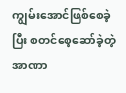ကျွမ်းအောင်ဖြစ်စေခဲ့ပြီး စတင်စေ့ဆော်ခဲ့တဲ့ အာဏာ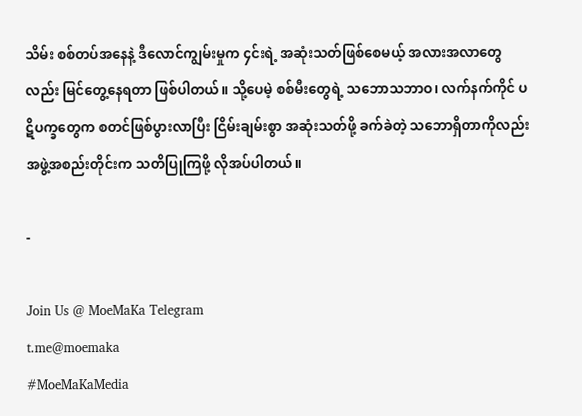သိမ်း စစ်တပ်အနေနဲ့ ဒီလောင်ကျွမ်းမှုက ၄င်းရဲ့ အဆုံးသတ်ဖြစ်စေမယ့် အလားအလာတွေလည်း မြင်တွေ့နေရတာ ဖြစ်ပါတယ်။ သို့ပေမဲ့ စစ်မီးတွေရဲ့ သဘောသဘာဝ၊ လက်နက်ကိုင် ပဋိပက္ခတွေက စတင်ဖြစ်ပွားလာပြီး ငြိမ်းချမ်းစွာ အဆုံးသတ်ဖို့ ခက်ခဲတဲ့ သဘောရှိတာကိုလည်း အဖွဲ့အစည်းတိုင်းက သတိပြုကြဖို့ လိုအပ်ပါတယ်။

-

Join Us @ MoeMaKa Telegram
t.me@moemaka
#MoeMaKaMedia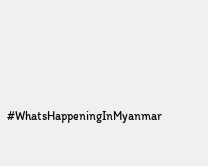#WhatsHappeningInMyanmar